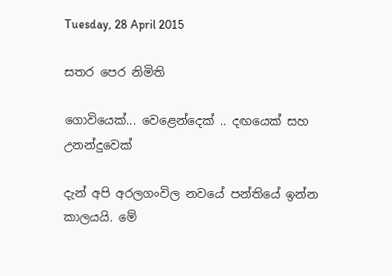Tuesday, 28 April 2015

සතර පෙර නිමිති

ගොවියෙක්... වෙළෙන්දෙක් .. දඟයෙක් සහ උනන්දුවෙක්

දැන් අපි අරලගංවිල නවයේ පන්තියේ ඉන්න කාලයයි. මේ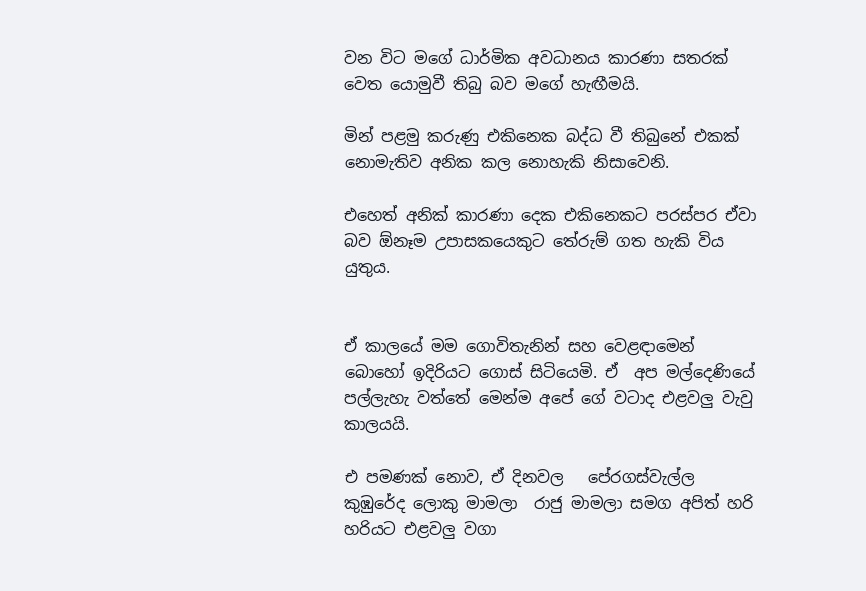වන විට මගේ ධාර්මික අවධානය කාරණා සතරක් වෙත යොමුවී තිබු බව මගේ හැඟීමයි.

මින් පළමු කරුණු එකිනෙක බද්ධ වී තිබුනේ එකක් නොමැතිව අනික කල නොහැකි නිසාවෙනි.

එහෙත් අනික් කාරණා දෙක එකිනෙකට පරස්පර ඒවා බව ඕනෑම උපාසකයෙකුට තේරුම් ගත හැකි විය යුතුය.


ඒ කාලයේ මම ගොවිතැනින් සහ වෙළඳාමෙන් බොහෝ ඉදිරියට ගොස් සිටියෙමි. ඒ  අප මල්දෙණියේ පල්ලැහැ වත්තේ මෙන්ම අපේ ගේ වටාද එළවලු වැවු කාලයයි.

එ පමණක් නොව, ඒ දිනවල   පේරගස්වැල්ල කුඹුරේද ලොකු මාමලා  රාජු මාමලා සමග අපිත් හරි හරියට එළවලු වගා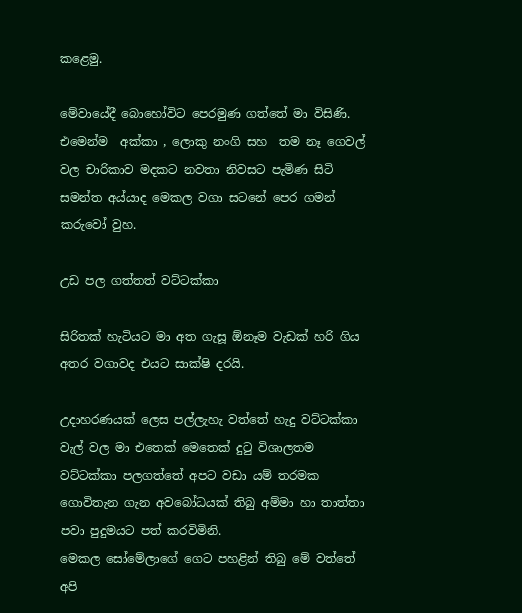කළෙමු.

මේවායේදී බොහෝවිට පෙරමුණ ගත්තේ මා විසිණි.  එමෙන්ම  අක්කා , ලොකු නංගි සහ  තම නෑ ගෙවල් වල චාරිකාව මදකට නවතා නිවසට පැමිණ සිටි සමන්ත අය්යාද මෙකල වගා සටනේ පෙර ගමන් කරුවෝ වුහ.

උඩ පල ගත්තත් වට්ටක්කා

සිරිතක් හැටියට මා අත ගැසූ ඕනෑම වැඩක් හරි ගිය අතර වගාවද එයට සාක්ෂි දරයි.

උදාහරණයක් ලෙස පල්ලැහැ වත්තේ හැදු වට්ටක්කා වැල් වල මා එතෙක් මෙතෙක් දුටු විශාලතම වට්ටක්කා පලගත්තේ අපට වඩා යම් තරමක ගොවිතැන ගැන අවබෝධයක් තිබු අම්මා හා තාත්තා  පවා පුදුමයට පත් කරවිමිනි.
මෙකල සෝමේලාගේ ගෙට පහළින් තිබු මේ වත්තේ අපි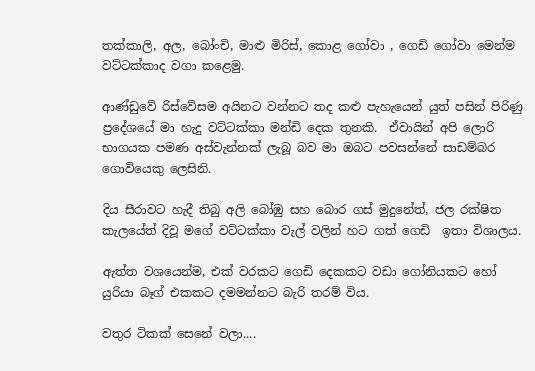තක්කාලි, අල, බෝංචි, මාළු මිරිස්, කොළ ගෝවා , ගෙඩි ගෝවා මෙන්ම වට්ටක්කාද වගා කළෙමු.

ආණ්ඩුවේ රිස්වේසම අයිනට වන්නට තද කළු පැහැයෙන් යුත් පසින් පිරිණු ප්‍රදේශයේ මා හැදු වට්ටක්කා මන්ඩි දෙක තුනකි.  ඒවායින් අපි ලොරි භාගයක පමණ අස්වැන්නක් ලැබූ බව මා ඔබට පවසන්නේ සාඩම්බර ගොවියෙකු ලෙසිනි.

දිය සීරාවට හැදී තිබු අලි බෝඹු සහ බොර ගස් මුදුනේත්, ජල රක්ෂිත කැලයේත් දිවූ මගේ වට්ටක්කා වැල් වලින් හට ගත් ගෙඩි  ඉතා විශාලය.

ඇත්ත වශයෙන්ම, එක් වරකට ගෙඩි දෙකකට වඩා ගෝනියකට හෝ යුරියා බෑග් එකකට දමමන්නට බැරි තරම් විය.

වතුර ටිකක් සෙනේ වලා....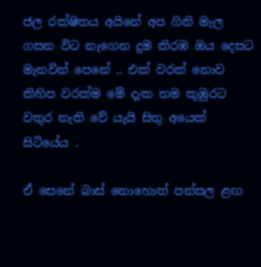ජල රක්ෂිතය අයිනේ අප ගිනි මැල ගසන විට නැගෙන දුම කිරඹ ඔය දෙසට මැනවින් පෙනේ .. එක් වරක් නොව කිහිප වරක්ම මේ දැක තම කුඹුරට වතුර නැති වේ යැයි සිතු අයෙක් සිටියේය .

ඒ සෙනේ බාස් නොහොත් පන්සල ළඟ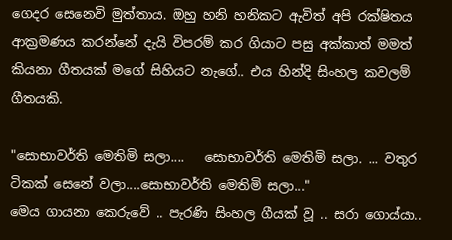ගෙදර සෙනෙවි මුත්තාය. ඔහු හනි හනිකට ඇවිත් අපි රක්ෂිතය ආක්‍රමණය කරන්නේ දැයි විපරම් කර ගියාට පසු අක්කාත් මමත් කියනා ගීතයක් මගේ සිහියට නැගේ.. එය හින්දි සිංහල කවලම් ගීතයකි.

"සොභාවර්ති මෙතිමි සලා....   සොභාවර්ති මෙතිමි සලා. ... වතුර ටිකක් සෙනේ වලා....සොභාවර්ති මෙතිමි සලා..."
මෙය ගායනා කෙරුවේ .. පැරණි සිංහල ගීයක් වූ .. සරා ගොය්යා..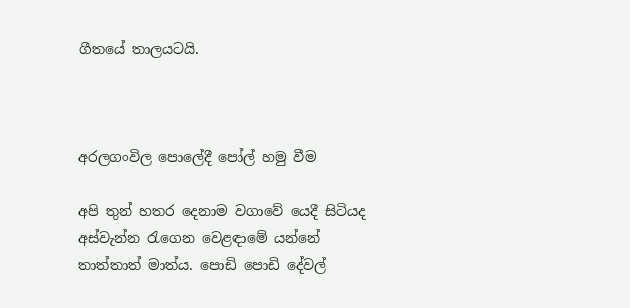ගීතයේ තාලයටයි.



අරලගංවිල පොලේදී පෝල් හමු වීම

අපි තුන් හතර දෙනාම වගාවේ යෙදී සිටියද අස්වැන්න රැගෙන වෙළඳාමේ යන්නේ තාත්තාත් මාත්ය. පොඩි පොඩි දේවල්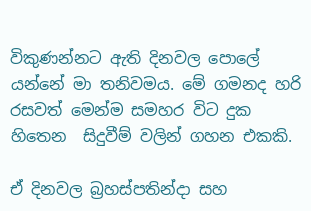විකුණන්නට ඇති දිනවල පොලේ යන්නේ මා තනිවමය. මේ ගමනද හරි රසවත් මෙන්ම සමහර විට දුක හිතෙන  සිදුවීම් වලින් ගහන එකකි.

ඒ දිනවල බ්‍රහස්පතින්දා සහ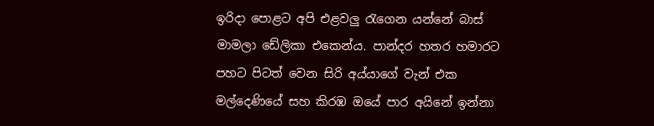ඉරිදා පොළට අපි එළවලු රැගෙන යන්නේ බාස් මාමලා ඩේලිකා එකෙන්ය. පාන්දර හතර හමාරට  පහට පිටත් වෙන සිරි අය්යාගේ වැන් එක මල්දෙණියේ සහ කිරඹ ඔයේ පාර අයිනේ ඉන්නා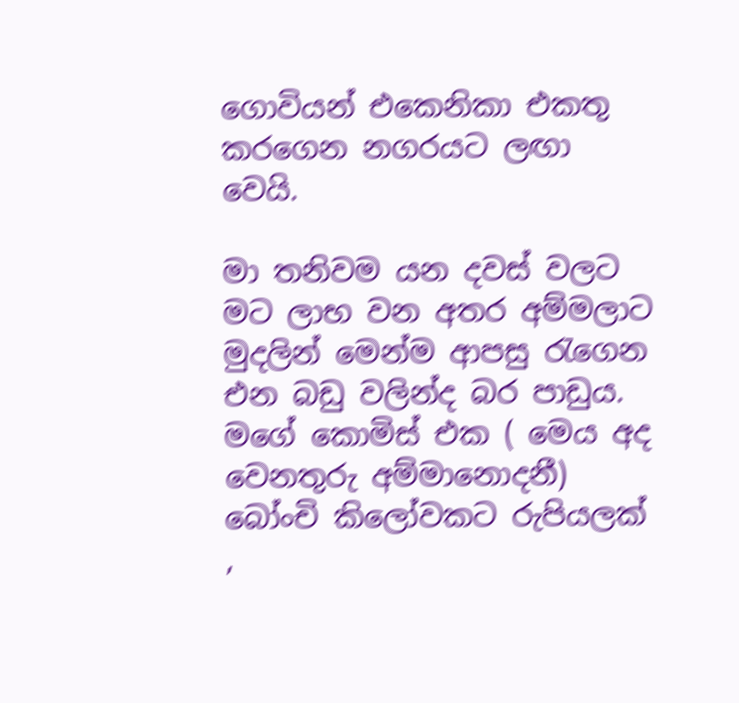ගොවියන් එකෙනිකා එකතු කරගෙන නගරයට ලඟා වෙයි.

මා තනිවම යන දවස් වලට මට ලාභ වන අතර අම්මලාට මුදලින් මෙන්ම ආපසු රැගෙන එන බඩු වලින්ද බර පාඩුය. මගේ කොමිස් එක ( මෙය අද වෙනතුරු අම්මානොදනී) බෝංචි කිලෝවකට රුපියලක්  ,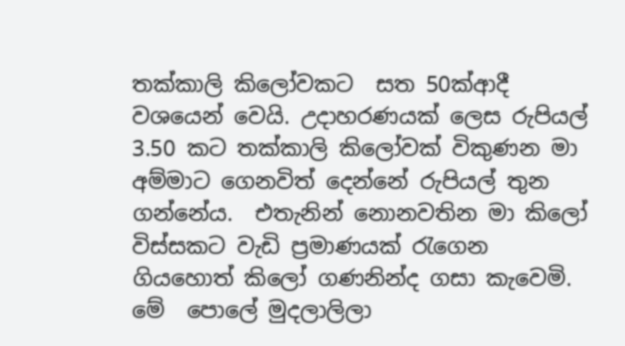තක්කාලි කිලෝවකට  සත 50ක්ආදී වශයෙන් වෙයි. උදාහරණයක් ලෙස රුපියල් 3.50 කට තක්කාලි කිලෝවක් විකුණන මා අම්මාට ගෙනවිත් දෙන්නේ රුපියල් තුන ගන්නේය.  එතැනින් නොනවතින මා කිලෝ විස්සකට වැඩි ප්‍රමාණයක් රැගෙන ගියහොත් කිලෝ ගණනින්ද ගසා කැවෙමි.  මේ  පොලේ මුදලාලිලා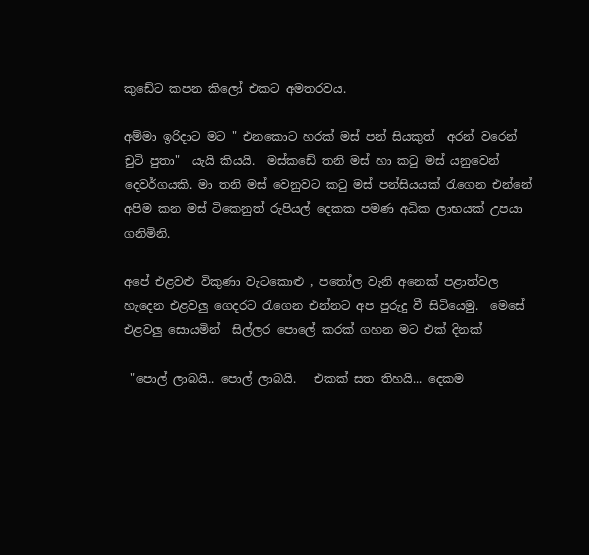කුඩේට කපන කිලෝ එකට අමතරවය.

අම්මා ඉරිදාට මට " එනකොට හරක් මස් පන් සියකුත්  අරන් වරෙන් චුටි පුතා"  යැයි කියයි.  මස්කඩේ තනි මස් හා කටු මස් යනුවෙන් දෙවර්ගයකි. මා තනි මස් වෙනුවට කටු මස් පන්සියයක් රැගෙන එන්නේ අපිම කන මස් ටිකෙනුත් රුපියල් දෙකක පමණ අධික ලාභයක් උපයා ගනිමිනි.

අපේ එළවළු විකුණා වැටකොළු , පතෝල වැනි අනෙක් පළාත්වල හැදෙන එළවලු ගෙදරට රැගෙන එන්නට අප පුරුදු වී සිටියෙමු.  මෙසේ එළවලු සොයමින්  සිල්ලර පොලේ කරක් ගහන මට එක් දිනක්

 "පොල් ලාබයි.. පොල් ලාබයි.   එකක් සත තිහයි... දෙකම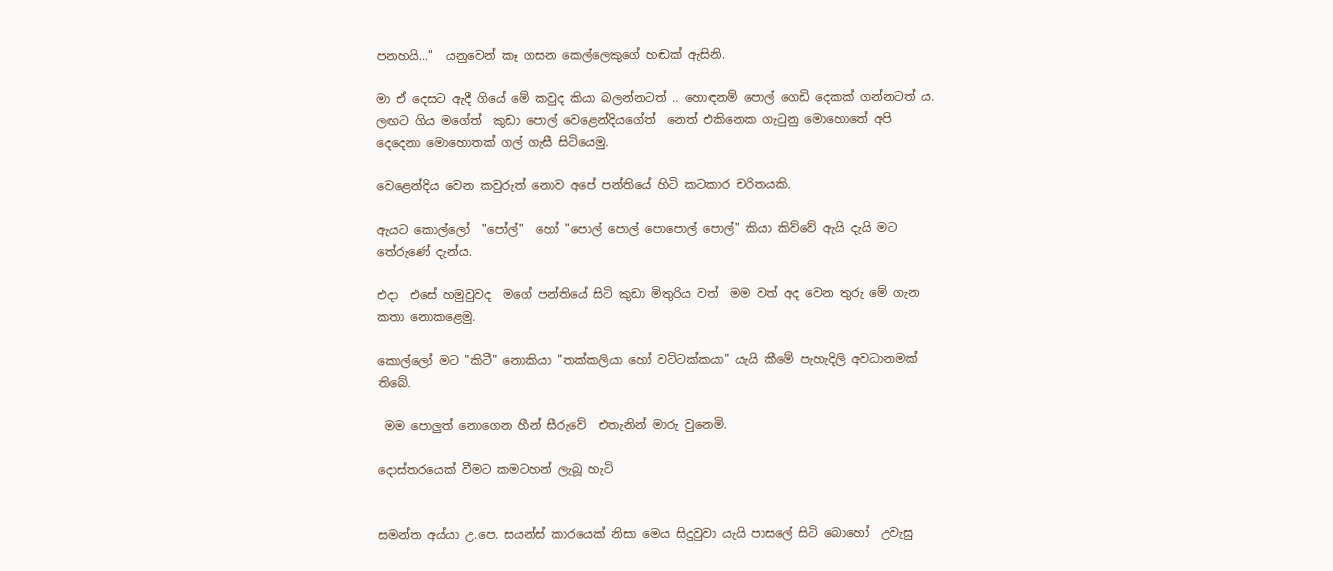පනහයි..."  යනුවෙන් කෑ ගසන කෙල්ලෙකුගේ හඬක් ඇසිනි.

මා ඒ දෙසට ඇදී ගියේ මේ කවුද කියා බලන්නටත් .. හොඳනම් පොල් ගෙඩි දෙකක් ගන්නටත් ය.  ලඟට ගිය මගේත්  කුඩා පොල් වෙළෙන්දියගේත්  නෙත් එකිනෙක ගැටුනු මොහොතේ අපි දෙදෙනා මොහොතක් ගල් ගැසී සිටියෙමු.

වෙළෙන්දිය වෙන කවුරුත් නොව අපේ පන්තියේ හිටි කටකාර චරිතයකි.

ඇයට කොල්ලෝ  "පෝල්"  හෝ "පොල් පොල් පොපොල් පොල්" කියා කිව්වේ ඇයි දැයි මට තේරුණේ දැන්ය.

එදා  එසේ හමුවුවද  මගේ පන්තියේ සිටි කුඩා මිතුරිය වත්  මම වත් අද වෙන තුරු මේ ගැන කතා නොකළෙමු.

කොල්ලෝ මට "කිටී" නොකියා "තක්කලියා හෝ වට්ටක්කයා" යැයි කීමේ පැහැදිලි අවධානමක් තිබේ.

 මම පොලුත් නොගෙන හීන් සීරුවේ  එතැනින් මාරු වුනෙමි.

දොස්තරයෙක් වීමට කමටහන් ලැබූ හැටි


සමන්ත අය්යා උ.පෙ. සයන්ස් කාරයෙක් නිසා මෙය සිදුවුවා යැයි පාසලේ සිටි බොහෝ  උවැසු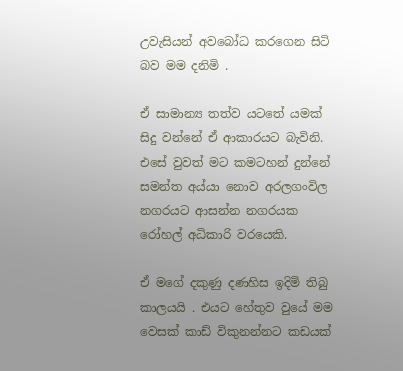උවැසියන් අවබෝධ කරගෙන සිටි බව මම දනිමි .

ඒ සාමාන්‍ය තත්ව යටතේ යමක් සිදු වන්නේ ඒ ආකාරයට බැවිනි. එසේ වුවත් මට කමටහන් දුන්නේ සමන්ත අය්යා නොව අරලගංවිල නගරයට ආසන්න නගරයක  රෝහල් අධිකාරි වරයෙකි.

ඒ මගේ දකුණු දණහිස ඉදිමි තිබු කාලයයි . එයට හේතුව වුයේ මම වෙසක් කාඩ් විකුනන්නට කඩයක්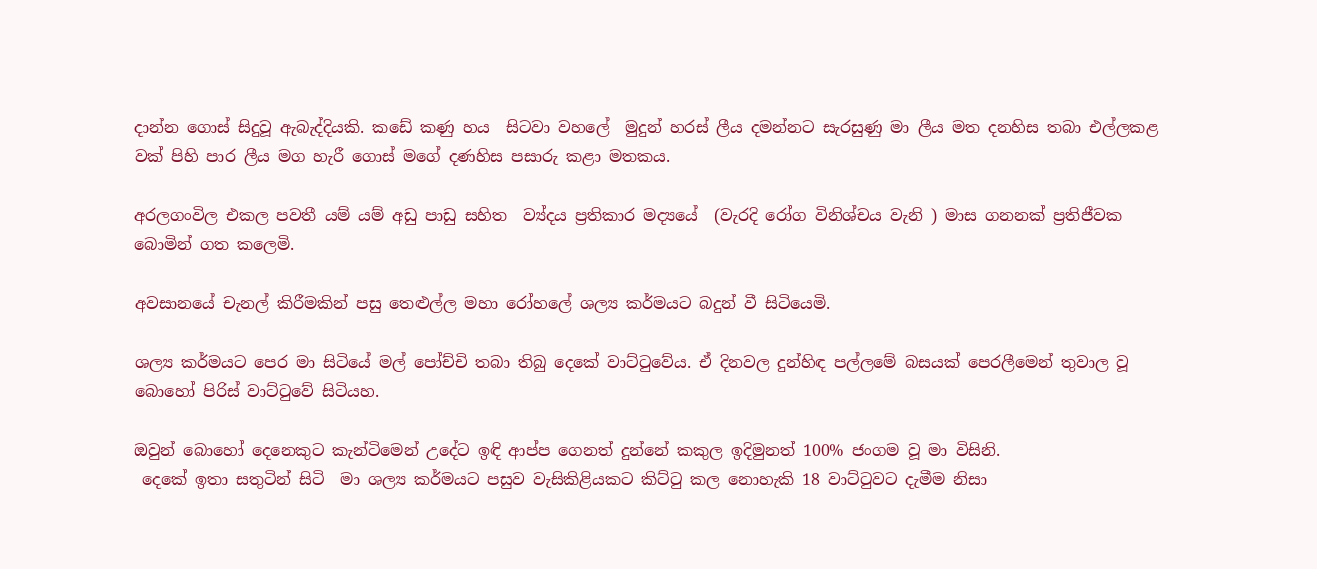දාන්න ගොස් සිදුවූ ඇබැද්දියකි. කඩේ කණු හය  සිටවා වහලේ  මුදුන් හරස් ලීය දමන්නට සැරසුණු මා ලීය මත දනහිස තබා එල්ලකළ වක් පිහි පාර ලීය මග හැරී ගොස් මගේ දණහිස පසාරු කළා මතකය.

අරලගංවිල එකල පවතී යම් යම් අඩු පාඩු සහිත  ව්‍ය්දය ප්‍රතිකාර මද්‍යයේ  (වැරදි රෝග විනිශ්චය වැනි ) මාස ගනනක් ප්‍රතිජීවක බොමින් ගත කලෙමි.

අවසානයේ චැනල් කිරීමකින් පසු තෙළුල්ල මහා රෝහලේ ශල්‍ය කර්මයට බදුන් වී සිටියෙමි.

ශල්‍ය කර්මයට පෙර මා සිටියේ මල් පෝච්චි තබා තිබු දෙකේ වාට්ටුවේය. ඒ දිනවල දුන්හිඳ පල්ලමේ බසයක් පෙරලීමෙන් තුවාල වූ බොහෝ පිරිස් වාට්ටුවේ සිටියහ.

ඔවුන් බොහෝ දෙනෙකුට කැන්ටිමෙන් උදේට ඉඳි ආප්ප ගෙනත් දුන්නේ කකුල ඉදිමුනත් 100% ජංගම වූ මා විසිනි.
 දෙකේ ඉතා සතුටින් සිටි  මා ශල්‍ය කර්මයට පසුව වැසිකිළියකට කිට්ටු කල නොහැකි 18 වාට්ටුවට දැමීම නිසා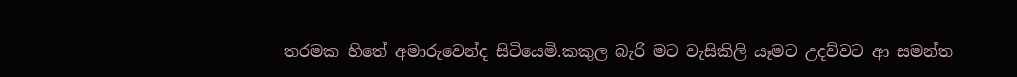තරමක හිතේ අමාරුවෙන්ද සිටියෙමි.කකුල බැරි මට වැසිකිලි යෑමට උදව්වට ආ සමන්ත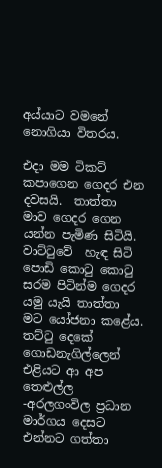අය්යාට වමනේ නොගියා විතරය.

එදා මම ටිකට් කපාගෙන ගෙදර එන දවසයි.  තාත්තා මාව ගෙදර ගෙන යන්න පැමිණ සිටියි. වාට්ටුවේ  හැඳ සිටි පොඩි කොටු කොටු සරම පිටින්ම ගෙදර යමු යැයි තාත්තා මට යෝජනා කළේය. තට්ටු දෙකේ ගොඩනැගිල්ලෙන් එළියට ආ අප තෙළුල්ල -අරලගංවිල ප්‍රධාන මාර්ගය දෙසට එන්නට ගත්තා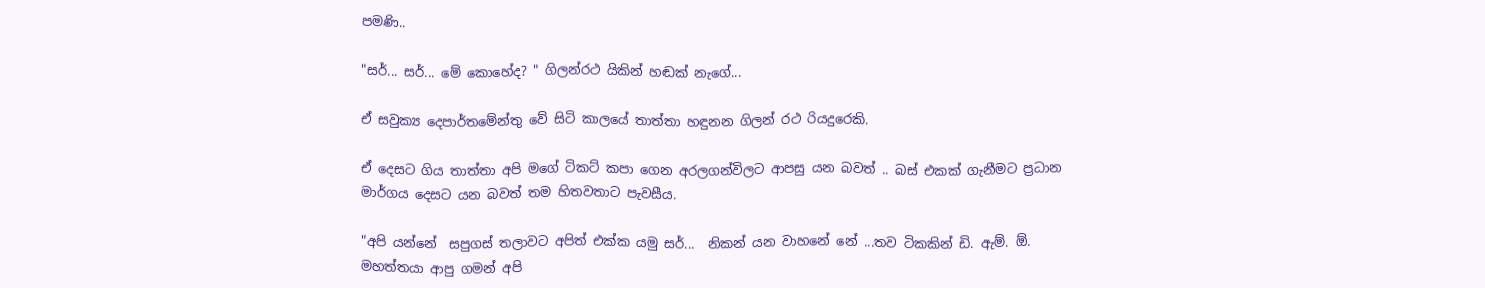පමණි..

"සර්... සර්... මේ කොහේද? " ගිලන්රථ යිකින් හඬක් නැගේ...

ඒ සවුක්‍ය දෙපාර්තමේන්තු වේ සිටි කාලයේ තාත්තා හඳුනන ගිලන් රථ රියදුරෙකි.

ඒ දෙසට ගිය තාත්තා අපි මගේ ටිකට් කපා ගෙන අරලගන්විලට ආපසු යන බවත් .. බස් එකක් ගැනීමට ප්‍රධාන මාර්ගය දෙසට යන බවත් තම හිතවතාට පැවසීය.

"අපි යන්නේ  සපුගස් තලාවට අපිත් එක්ක යමු සර්...  නිකන් යන වාහනේ නේ ...තව ටිකකින් ඩි. ඇම්. ඕ. මහත්තයා ආපු ගමන් අපි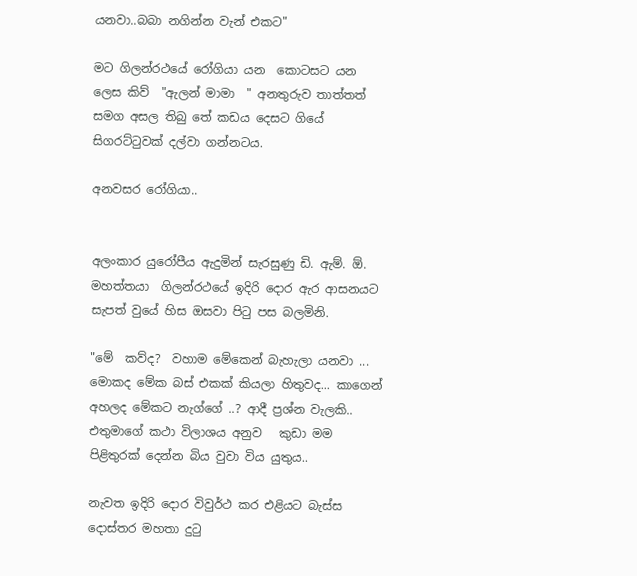යනවා..බබා නගින්න වැන් එකට"

මට ගිලන්රථයේ රෝගියා යන  කොටසට යන ලෙස කිව්  "ඇලන් මාමා  " අනතුරුව තාත්තත් සමග අසල තිබු තේ කඩය දෙසට ගියේ සිගරට්ටුවක් දල්වා ගන්නටය.

අනවසර රෝගියා..


අලංකාර යුරෝපීය ඇදුමින් සැරසුණු ඩි. ඇම්. ඕ. මහත්තයා  ගිලන්රථයේ ඉදිරි දොර ඇර ආසනයට සැපත් වුයේ හිස ඔසවා පිටු පස බලමිනි.

"මේ  කව්ද?  වහාම මේකෙන් බැහැලා යනවා ... මොකද මේක බස් එකක් කියලා හිතුවද... කාගෙන් අහලද මේකට නැග්ගේ ..? ආදී ප්‍රශ්න වැලකි..
එතුමාගේ කථා විලාශය අනුව   කුඩා මම පිළිතුරක් දෙන්න බිය වුවා විය යුතුය..

නැවත ඉදිරි දොර විවුර්ථ කර එළියට බැස්ස දොස්තර මහතා දුටු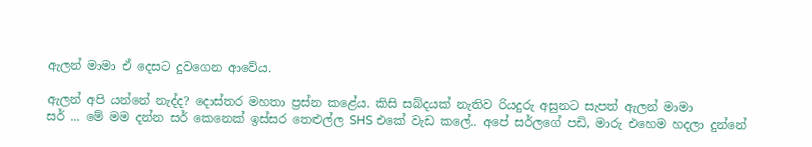ඇලන් මාමා ඒ දෙසට දුවගෙන ආවේය.

ඇලන් අපි යන්නේ නැද්ද? දොස්තර මහතා ප්‍රස්න කළේය. කිසි සබ්දයක් නැතිව රියදුරු අසුනට සැපත් ඇලන් මාමා
සර් ... මේ මම දන්න සර් කෙනෙක් ඉස්සර තෙළුල්ල SHS එකේ වැඩ කලේ.. අපේ සර්ලගේ පඩි, මාරු එහෙම හදලා දුන්නේ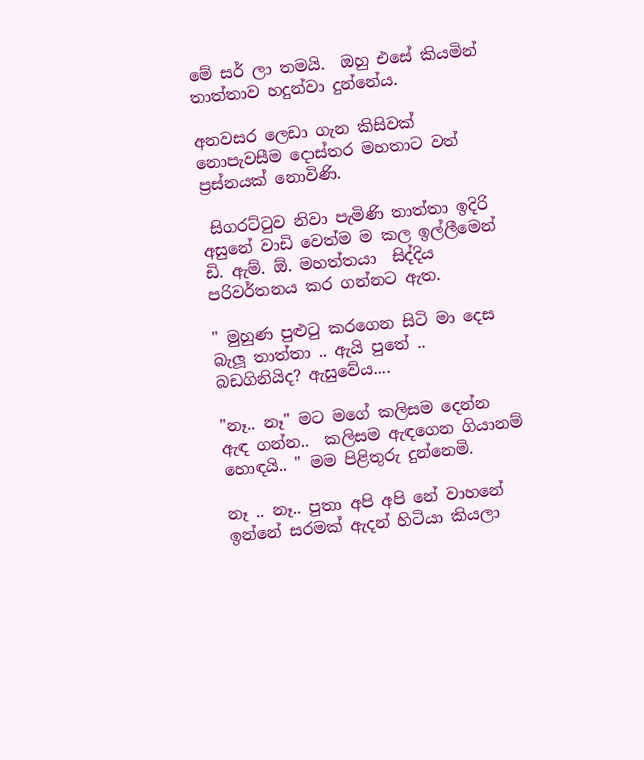මේ සර් ලා තමයි.  ඔහු එසේ කියමින් තාත්තාව හදුන්වා දුන්නේය.

අනවසර ලෙඩා ගැන කිසිවක් නොපැවසීම දොස්තර මහතාට වත් ප්‍රස්නයක් නොවිණි.

 සිගරට්ටුව නිවා පැමිණි තාත්තා ඉදිරි අසුනේ වාඩි වෙත්ම ම කල ඉල්ලීමෙන් ඩි. ඇම්. ඕ. මහත්තයා  සිද්දිය පරිවර්තනය කර ගන්නට ඇත.

" මුහුණ පුළුටු කරගෙන සිටි මා දෙස බැලූ තාත්තා .. ඇයි පුතේ .. බඩගිනියිද? ඇසුවේය....

"නෑ.. නෑ'' මට මගේ කලිසම දෙන්න ඇඳ ගන්න..  කලිසම ඇඳගෙන ගියානම් හොඳයි.. " මම පිළිතුරු දුන්නෙමි.

නෑ .. නෑ.. පුතා අපි අපි නේ වාහනේ ඉන්නේ සරමක් ඇදන් හිටියා කියලා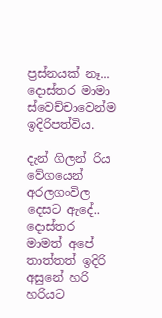ප්‍රස්නයක් නෑ... දොස්තර මාමා ස්වෙච්චාවෙන්ම ඉදිරිපත්විය.

දැන් ගිලන් රිය වේගයෙන් අරලගංවිල දෙසට ඇදේ.. දොස්තර මාමත් අපේ තාත්තත් ඉදිරි අසුනේ හරි හරියට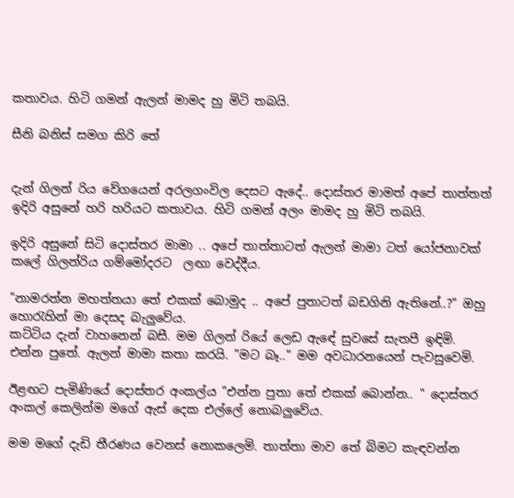කතාවය. හිටි ගමන් ඇලන් මාමද හු මිටි තබයි.

සීනි බනිස් සමග කිරි තේ


දැන් ගිලන් රිය වේගයෙන් අරලගංවිල දෙසට ඇදේ.. දොස්තර මාමත් අපේ තාත්තත් ඉදිරි අසුනේ හරි හරියට කතාවය. හිටි ගමන් අලං මාමද හු මිටි තබයි.

ඉදිරි අසුනේ සිටි දොස්තර මාමා .. අපේ තාත්තාටත් ඇලන් මාමා ටත් යෝජනාවක් කලේ ගිලන්රිය ගම්මෝදරට  ලඟා වෙද්දීය.

"නාමරත්න මහත්තයා තේ එකක් බොමුද .. අපේ පුතාටත් බඩගිනි ඇතිනේ..?" ඔහු හොරැහින් මා දෙසද බැලුවේය.
කට්ටිය දැන් වාහනෙන් බසී. මම ගිලන් රියේ ලෙඩ ඇඳේ සුවසේ සැතපී ඉඳිමි. එන්න පුතේ. ඇලන් මාමා කතා කරයි. "මට බෑ.." මම අවධාරනයෙන් පැවසුවෙමි.

ඊළඟට පැමිණියේ දොස්තර අංකල්ය "එන්න පුතා තේ එකක් බොන්න.. " දොස්තර අංකල් කෙලින්ම මගේ ඇස් දෙක එල්ලේ නොබලුවේය.

මම මගේ දැඩි තීරණය වෙනස් නොකලෙමි. තාත්තා මාව තේ බිමට කැඳවන්න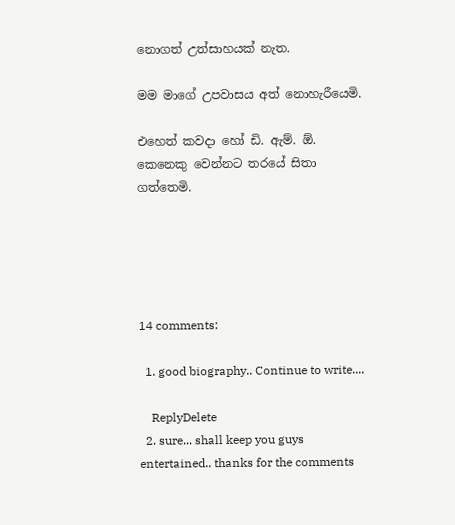නොගත් උත්සාහයක් නැත.

මම මාගේ උපවාසය අත් නොහැරීයෙමි.

එහෙත් කවදා හෝ ඩි. ඇම්. ඕ. කෙනෙකු වෙන්නට තරයේ සිතා ගත්තෙමි.





14 comments:

  1. good biography.. Continue to write....

    ReplyDelete
  2. sure... shall keep you guys entertained.. thanks for the comments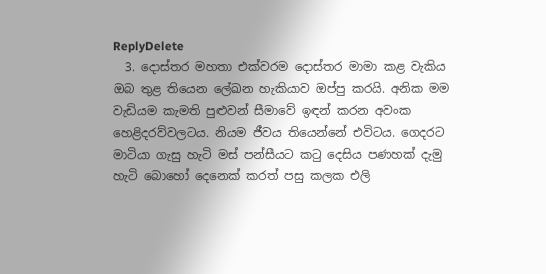ReplyDelete
  3. දොස්තර මහතා එක්වරම දොස්තර මාමා කළ වැකිය ඔබ තුළ තියෙන ලේඛන හැකියාව ඔප්පු කරයි. අනික මම වැඩියම කැමති පුළුවන් සීමාවේ ඉඳන් කරන අවංක හෙළිදරව්වලටය. නියම ජීවය තියෙන්නේ එවිටය. ගෙදරට මාටියා ගැසු හැටි මස් පන්සීයට කටු දෙසිය පණහක් දැමු හැටි බොහෝ දෙනෙක් කරත් පසු කලක එලි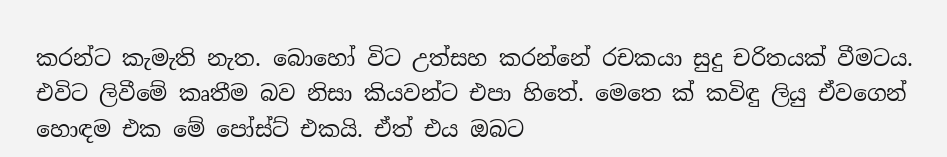කරන්ට කැමැති නැත. බොහෝ විට උත්සහ කරන්නේ රචකයා සුදු චරිතයක් වීමටය. එවිට ලිවීමේ කෘතීම බව නිසා කියවන්ට එපා හිතේ. මෙතෙ ක් කවිඳු ලියු ඒවගෙන් හොඳම එක මේ පෝස්ට් එකයි. ඒත් එය ඔබට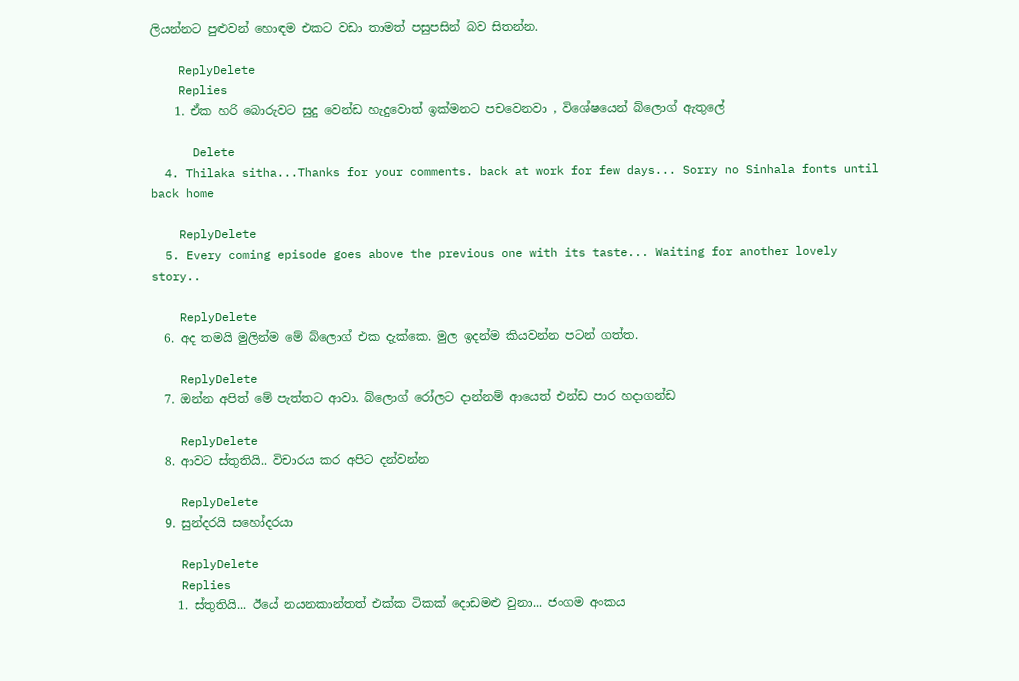ලියන්නට පුළුවන් හොඳම එකට වඩා තාමත් පසුපසින් බව සිතන්න.

    ReplyDelete
    Replies
    1. ඒක හරි බොරුවට සුදු වෙන්ඩ හැදුවොත් ඉක්මනට පචවෙනවා , විශේෂයෙන් බ්ලොග් ඇතුලේ

      Delete
  4. Thilaka sitha...Thanks for your comments. back at work for few days... Sorry no Sinhala fonts until back home

    ReplyDelete
  5. Every coming episode goes above the previous one with its taste... Waiting for another lovely story..

    ReplyDelete
  6. අද තමයි මුලින්ම මේ බ්ලොග් එක දැක්කෙ. මුල ඉදන්ම කියවන්න පටන් ගත්ත.

    ReplyDelete
  7. ඔන්න අපිත් මේ පැත්තට ආවා. බ්ලොග් රෝලට දාන්නම් ආයෙත් එන්ඩ පාර හදාගන්ඩ

    ReplyDelete
  8. ආවට ස්තුතියි.. විචාරය කර අපිට දන්වන්න

    ReplyDelete
  9. සුන්දරයි සහෝදරයා

    ReplyDelete
    Replies
    1. ස්තුතියි... ඊයේ නයනකාන්තත් එක්ක ටිකක් දොඩමළු වුනා... ජංගම අංකය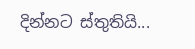දින්නට ස්තුතියි...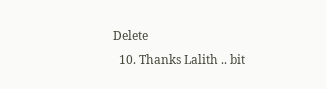Delete
  10. Thanks Lalith .. bit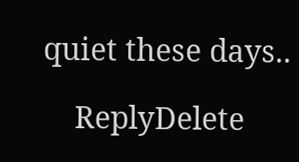quiet these days..

    ReplyDelete